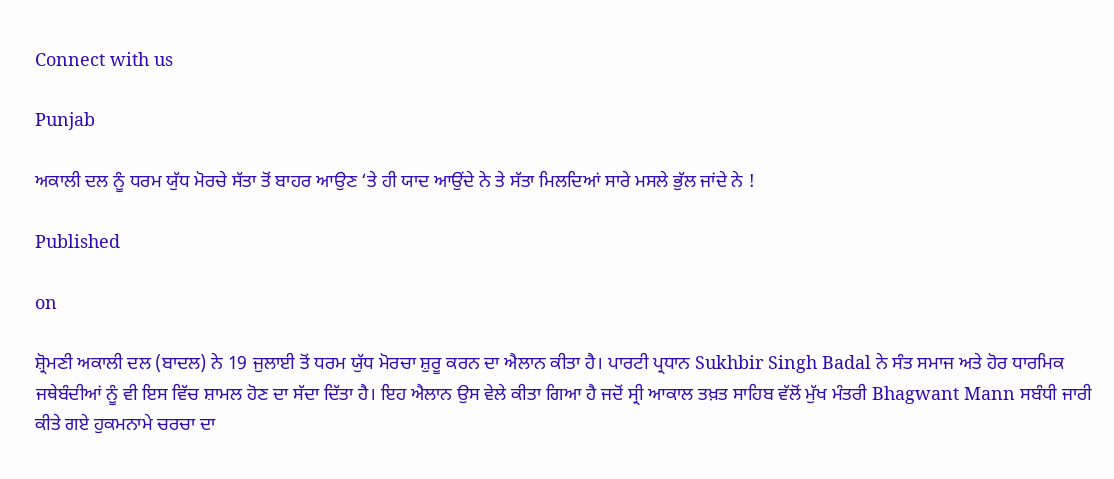Connect with us

Punjab

ਅਕਾਲੀ ਦਲ ਨੂੰ ਧਰਮ ਯੁੱਧ ਮੋਰਚੇ ਸੱਤਾ ਤੋਂ ਬਾਹਰ ਆਉਣ ‘ਤੇ ਹੀ ਯਾਦ ਆਉਂਦੇ ਨੇ ਤੇ ਸੱਤਾ ਮਿਲਦਿਆਂ ਸਾਰੇ ਮਸਲੇ ਭੁੱਲ ਜਾਂਦੇ ਨੇ !

Published

on

ਸ਼੍ਰੋਮਣੀ ਅਕਾਲੀ ਦਲ (ਬਾਦਲ) ਨੇ 19 ਜੁਲਾਈ ਤੋਂ ਧਰਮ ਯੁੱਧ ਮੋਰਚਾ ਸ਼ੁਰੂ ਕਰਨ ਦਾ ਐਲਾਨ ਕੀਤਾ ਹੈ। ਪਾਰਟੀ ਪ੍ਰਧਾਨ Sukhbir Singh Badal ਨੇ ਸੰਤ ਸਮਾਜ ਅਤੇ ਹੋਰ ਧਾਰਮਿਕ ਜਥੇਬੰਦੀਆਂ ਨੂੰ ਵੀ ਇਸ ਵਿੱਚ ਸ਼ਾਮਲ ਹੋਣ ਦਾ ਸੱਦਾ ਦਿੱਤਾ ਹੈ। ਇਹ ਐਲਾਨ ਉਸ ਵੇਲੇ ਕੀਤਾ ਗਿਆ ਹੈ ਜਦੋਂ ਸ੍ਰੀ ਆਕਾਲ ਤਖ਼ਤ ਸਾਹਿਬ ਵੱਲੋਂ ਮੁੱਖ ਮੰਤਰੀ Bhagwant Mann ਸਬੰਧੀ ਜਾਰੀ ਕੀਤੇ ਗਏ ਹੁਕਮਨਾਮੇ ਚਰਚਾ ਦਾ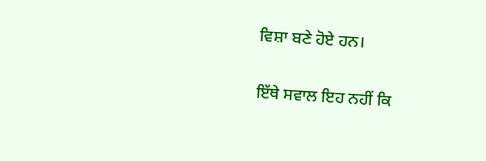ਵਿਸ਼ਾ ਬਣੇ ਹੋਏ ਹਨ।

ਇੱਥੇ ਸਵਾਲ ਇਹ ਨਹੀਂ ਕਿ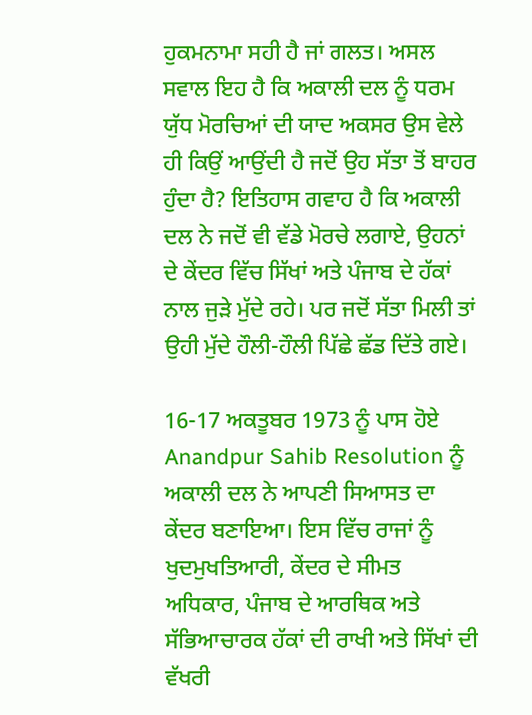ਹੁਕਮਨਾਮਾ ਸਹੀ ਹੈ ਜਾਂ ਗਲਤ। ਅਸਲ ਸਵਾਲ ਇਹ ਹੈ ਕਿ ਅਕਾਲੀ ਦਲ ਨੂੰ ਧਰਮ ਯੁੱਧ ਮੋਰਚਿਆਂ ਦੀ ਯਾਦ ਅਕਸਰ ਉਸ ਵੇਲੇ ਹੀ ਕਿਉਂ ਆਉਂਦੀ ਹੈ ਜਦੋਂ ਉਹ ਸੱਤਾ ਤੋਂ ਬਾਹਰ ਹੁੰਦਾ ਹੈ? ਇਤਿਹਾਸ ਗਵਾਹ ਹੈ ਕਿ ਅਕਾਲੀ ਦਲ ਨੇ ਜਦੋਂ ਵੀ ਵੱਡੇ ਮੋਰਚੇ ਲਗਾਏ, ਉਹਨਾਂ ਦੇ ਕੇਂਦਰ ਵਿੱਚ ਸਿੱਖਾਂ ਅਤੇ ਪੰਜਾਬ ਦੇ ਹੱਕਾਂ ਨਾਲ ਜੁੜੇ ਮੁੱਦੇ ਰਹੇ। ਪਰ ਜਦੋਂ ਸੱਤਾ ਮਿਲੀ ਤਾਂ ਉਹੀ ਮੁੱਦੇ ਹੌਲੀ-ਹੌਲੀ ਪਿੱਛੇ ਛੱਡ ਦਿੱਤੇ ਗਏ।

16-17 ਅਕਤੂਬਰ 1973 ਨੂੰ ਪਾਸ ਹੋਏ Anandpur Sahib Resolution ਨੂੰ ਅਕਾਲੀ ਦਲ ਨੇ ਆਪਣੀ ਸਿਆਸਤ ਦਾ ਕੇਂਦਰ ਬਣਾਇਆ। ਇਸ ਵਿੱਚ ਰਾਜਾਂ ਨੂੰ ਖੁਦਮੁਖਤਿਆਰੀ, ਕੇਂਦਰ ਦੇ ਸੀਮਤ ਅਧਿਕਾਰ, ਪੰਜਾਬ ਦੇ ਆਰਥਿਕ ਅਤੇ ਸੱਭਿਆਚਾਰਕ ਹੱਕਾਂ ਦੀ ਰਾਖੀ ਅਤੇ ਸਿੱਖਾਂ ਦੀ ਵੱਖਰੀ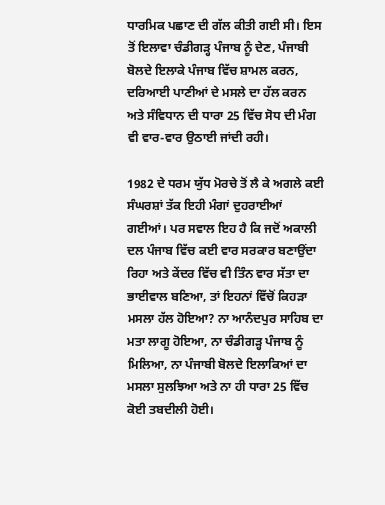ਧਾਰਮਿਕ ਪਛਾਣ ਦੀ ਗੱਲ ਕੀਤੀ ਗਈ ਸੀ। ਇਸ ਤੋਂ ਇਲਾਵਾ ਚੰਡੀਗੜ੍ਹ ਪੰਜਾਬ ਨੂੰ ਦੇਣ, ਪੰਜਾਬੀ ਬੋਲਦੇ ਇਲਾਕੇ ਪੰਜਾਬ ਵਿੱਚ ਸ਼ਾਮਲ ਕਰਨ, ਦਰਿਆਈ ਪਾਣੀਆਂ ਦੇ ਮਸਲੇ ਦਾ ਹੱਲ ਕਰਨ ਅਤੇ ਸੰਵਿਧਾਨ ਦੀ ਧਾਰਾ 25 ਵਿੱਚ ਸੋਧ ਦੀ ਮੰਗ ਵੀ ਵਾਰ-ਵਾਰ ਉਠਾਈ ਜਾਂਦੀ ਰਹੀ।

1982 ਦੇ ਧਰਮ ਯੁੱਧ ਮੋਰਚੇ ਤੋਂ ਲੈ ਕੇ ਅਗਲੇ ਕਈ ਸੰਘਰਸ਼ਾਂ ਤੱਕ ਇਹੀ ਮੰਗਾਂ ਦੁਹਰਾਈਆਂ ਗਈਆਂ। ਪਰ ਸਵਾਲ ਇਹ ਹੈ ਕਿ ਜਦੋਂ ਅਕਾਲੀ ਦਲ ਪੰਜਾਬ ਵਿੱਚ ਕਈ ਵਾਰ ਸਰਕਾਰ ਬਣਾਉਂਦਾ ਰਿਹਾ ਅਤੇ ਕੇਂਦਰ ਵਿੱਚ ਵੀ ਤਿੰਨ ਵਾਰ ਸੱਤਾ ਦਾ ਭਾਈਵਾਲ ਬਣਿਆ, ਤਾਂ ਇਹਨਾਂ ਵਿੱਚੋਂ ਕਿਹੜਾ ਮਸਲਾ ਹੱਲ ਹੋਇਆ? ਨਾ ਆਨੰਦਪੁਰ ਸਾਹਿਬ ਦਾ ਮਤਾ ਲਾਗੂ ਹੋਇਆ, ਨਾ ਚੰਡੀਗੜ੍ਹ ਪੰਜਾਬ ਨੂੰ ਮਿਲਿਆ, ਨਾ ਪੰਜਾਬੀ ਬੋਲਦੇ ਇਲਾਕਿਆਂ ਦਾ ਮਸਲਾ ਸੁਲਝਿਆ ਅਤੇ ਨਾ ਹੀ ਧਾਰਾ 25 ਵਿੱਚ ਕੋਈ ਤਬਦੀਲੀ ਹੋਈ।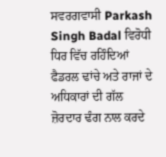ਸਵਰਗਵਾਸੀ Parkash Singh Badal ਵਿਰੋਧੀ ਧਿਰ ਵਿੱਚ ਰਹਿੰਦਿਆਂ ਫੈਡਰਲ ਢਾਂਚੇ ਅਤੇ ਰਾਜਾਂ ਦੇ ਅਧਿਕਾਰਾਂ ਦੀ ਗੱਲ ਜ਼ੋਰਦਾਰ ਢੰਗ ਨਾਲ ਕਰਦੇ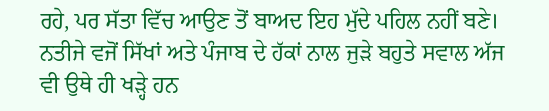ਰਹੇ, ਪਰ ਸੱਤਾ ਵਿੱਚ ਆਉਣ ਤੋਂ ਬਾਅਦ ਇਹ ਮੁੱਦੇ ਪਹਿਲ ਨਹੀਂ ਬਣੇ। ਨਤੀਜੇ ਵਜੋਂ ਸਿੱਖਾਂ ਅਤੇ ਪੰਜਾਬ ਦੇ ਹੱਕਾਂ ਨਾਲ ਜੁੜੇ ਬਹੁਤੇ ਸਵਾਲ ਅੱਜ ਵੀ ਉਥੇ ਹੀ ਖੜ੍ਹੇ ਹਨ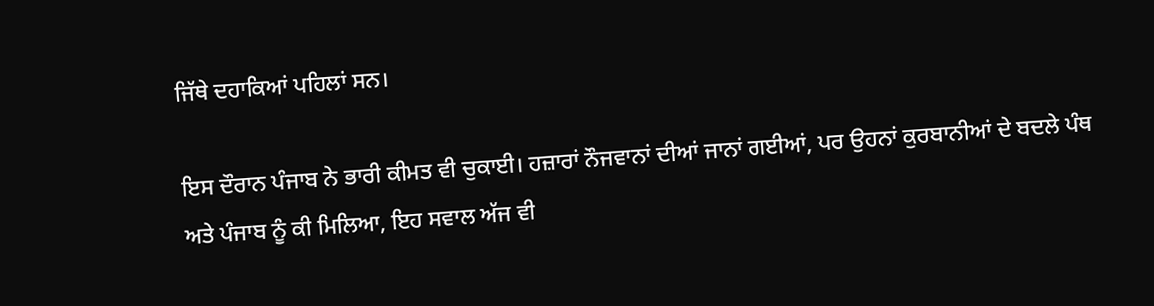ਜਿੱਥੇ ਦਹਾਕਿਆਂ ਪਹਿਲਾਂ ਸਨ।

ਇਸ ਦੌਰਾਨ ਪੰਜਾਬ ਨੇ ਭਾਰੀ ਕੀਮਤ ਵੀ ਚੁਕਾਈ। ਹਜ਼ਾਰਾਂ ਨੌਜਵਾਨਾਂ ਦੀਆਂ ਜਾਨਾਂ ਗਈਆਂ, ਪਰ ਉਹਨਾਂ ਕੁਰਬਾਨੀਆਂ ਦੇ ਬਦਲੇ ਪੰਥ ਅਤੇ ਪੰਜਾਬ ਨੂੰ ਕੀ ਮਿਲਿਆ, ਇਹ ਸਵਾਲ ਅੱਜ ਵੀ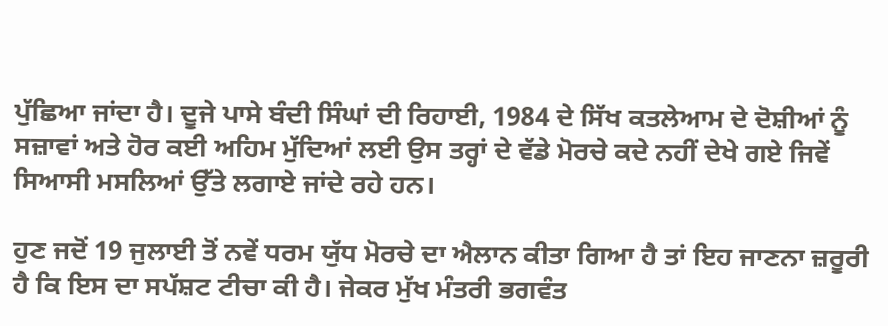ਪੁੱਛਿਆ ਜਾਂਦਾ ਹੈ। ਦੂਜੇ ਪਾਸੇ ਬੰਦੀ ਸਿੰਘਾਂ ਦੀ ਰਿਹਾਈ, 1984 ਦੇ ਸਿੱਖ ਕਤਲੇਆਮ ਦੇ ਦੋਸ਼ੀਆਂ ਨੂੰ ਸਜ਼ਾਵਾਂ ਅਤੇ ਹੋਰ ਕਈ ਅਹਿਮ ਮੁੱਦਿਆਂ ਲਈ ਉਸ ਤਰ੍ਹਾਂ ਦੇ ਵੱਡੇ ਮੋਰਚੇ ਕਦੇ ਨਹੀਂ ਦੇਖੇ ਗਏ ਜਿਵੇਂ ਸਿਆਸੀ ਮਸਲਿਆਂ ਉੱਤੇ ਲਗਾਏ ਜਾਂਦੇ ਰਹੇ ਹਨ।

ਹੁਣ ਜਦੋਂ 19 ਜੁਲਾਈ ਤੋਂ ਨਵੇਂ ਧਰਮ ਯੁੱਧ ਮੋਰਚੇ ਦਾ ਐਲਾਨ ਕੀਤਾ ਗਿਆ ਹੈ ਤਾਂ ਇਹ ਜਾਣਨਾ ਜ਼ਰੂਰੀ ਹੈ ਕਿ ਇਸ ਦਾ ਸਪੱਸ਼ਟ ਟੀਚਾ ਕੀ ਹੈ। ਜੇਕਰ ਮੁੱਖ ਮੰਤਰੀ ਭਗਵੰਤ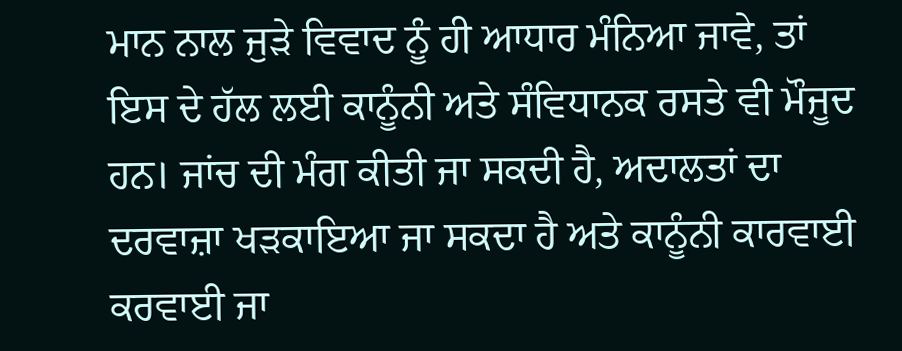ਮਾਨ ਨਾਲ ਜੁੜੇ ਵਿਵਾਦ ਨੂੰ ਹੀ ਆਧਾਰ ਮੰਨਿਆ ਜਾਵੇ, ਤਾਂ ਇਸ ਦੇ ਹੱਲ ਲਈ ਕਾਨੂੰਨੀ ਅਤੇ ਸੰਵਿਧਾਨਕ ਰਸਤੇ ਵੀ ਮੌਜੂਦ ਹਨ। ਜਾਂਚ ਦੀ ਮੰਗ ਕੀਤੀ ਜਾ ਸਕਦੀ ਹੈ, ਅਦਾਲਤਾਂ ਦਾ ਦਰਵਾਜ਼ਾ ਖੜਕਾਇਆ ਜਾ ਸਕਦਾ ਹੈ ਅਤੇ ਕਾਨੂੰਨੀ ਕਾਰਵਾਈ ਕਰਵਾਈ ਜਾ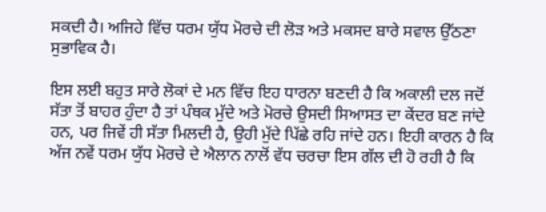ਸਕਦੀ ਹੈ। ਅਜਿਹੇ ਵਿੱਚ ਧਰਮ ਯੁੱਧ ਮੋਰਚੇ ਦੀ ਲੋੜ ਅਤੇ ਮਕਸਦ ਬਾਰੇ ਸਵਾਲ ਉੱਠਣਾ ਸੁਭਾਵਿਕ ਹੈ।

ਇਸ ਲਈ ਬਹੁਤ ਸਾਰੇ ਲੋਕਾਂ ਦੇ ਮਨ ਵਿੱਚ ਇਹ ਧਾਰਨਾ ਬਣਦੀ ਹੈ ਕਿ ਅਕਾਲੀ ਦਲ ਜਦੋਂ ਸੱਤਾ ਤੋਂ ਬਾਹਰ ਹੁੰਦਾ ਹੈ ਤਾਂ ਪੰਥਕ ਮੁੱਦੇ ਅਤੇ ਮੋਰਚੇ ਉਸਦੀ ਸਿਆਸਤ ਦਾ ਕੇਂਦਰ ਬਣ ਜਾਂਦੇ ਹਨ, ਪਰ ਜਿਵੇਂ ਹੀ ਸੱਤਾ ਮਿਲਦੀ ਹੈ, ਉਹੀ ਮੁੱਦੇ ਪਿੱਛੇ ਰਹਿ ਜਾਂਦੇ ਹਨ। ਇਹੀ ਕਾਰਨ ਹੈ ਕਿ ਅੱਜ ਨਵੇਂ ਧਰਮ ਯੁੱਧ ਮੋਰਚੇ ਦੇ ਐਲਾਨ ਨਾਲੋਂ ਵੱਧ ਚਰਚਾ ਇਸ ਗੱਲ ਦੀ ਹੋ ਰਹੀ ਹੈ ਕਿ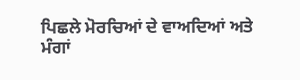ਪਿਛਲੇ ਮੋਰਚਿਆਂ ਦੇ ਵਾਅਦਿਆਂ ਅਤੇ ਮੰਗਾਂ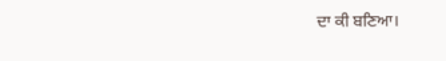ਦਾ ਕੀ ਬਣਿਆ।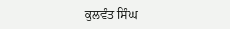ਕੁਲਵੰਤ ਸਿੰਘ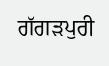ਗੱਗੜਪੁਰੀ